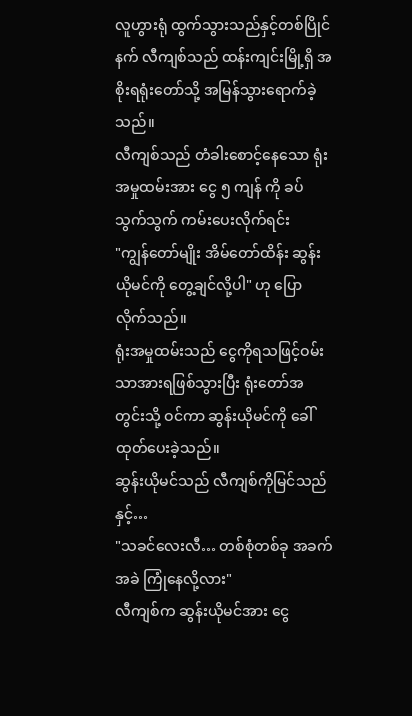လူဟွားရုံ ထွက်သွားသည်နှင့်တစ်ပြိုင်နက် လီကျစ်သည် ထန်းကျင်းမြို့ရှိ အစိုးရရုံးတော်သို့ အမြန်သွားရောက်ခဲ့သည်။
လီကျစ်သည် တံခါးစောင့်နေသော ရုံးအမှုထမ်းအား ငွေ ၅ ကျန် ကို ခပ်သွက်သွက် ကမ်းပေးလိုက်ရင်း
"ကျွန်တော်မျိုး အိမ်တော်ထိန်း ဆွန်းယိုမင်ကို တွေ့ချင်လို့ပါ" ဟု ပြောလိုက်သည်။
ရုံးအမှုထမ်းသည် ငွေကိုရသဖြင့်ဝမ်းသာအားရဖြစ်သွားပြီး ရုံးတော်အတွင်းသို့ ဝင်ကာ ဆွန်းယိုမင်ကို ခေါ်ထုတ်ပေးခဲ့သည်။
ဆွန်းယိုမင်သည် လီကျစ်ကိုမြင်သည်နှင့်…
"သခင်လေးလီ… တစ်စုံတစ်ခု အခက်အခဲ ကြုံနေလို့လား"
လီကျစ်က ဆွန်းယိုမင်အား ငွေ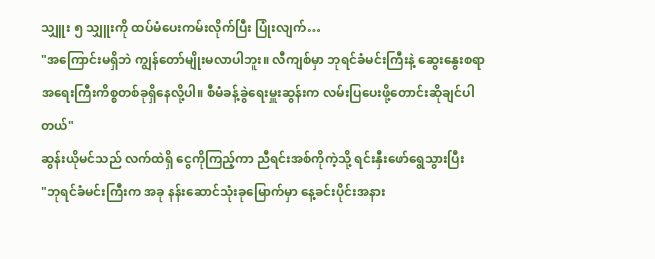သျှူး ၅ သျှူးကို ထပ်မံပေးကမ်းလိုက်ပြီး ပြုံးလျက်…
"အကြောင်းမရှိဘဲ ကျွန်တော်မျိုးမလာပါဘူး။ လီကျစ်မှာ ဘုရင်ခံမင်းကြီးနဲ့ ဆွေးနွေးစရာ အရေးကြီးကိစ္စတစ်ခုရှိနေလို့ပါ။ စီမံခန့်ခွဲရေးမှူးဆွန်းက လမ်းပြပေးဖို့တောင်းဆိုချင်ပါတယ်"
ဆွန်းယိုမင်သည် လက်ထဲရှိ ငွေကိုကြည့်ကာ ညီရင်းအစ်ကိုကဲ့သို့ ရင်းနှီးဖော်ရွေသွားပြီး
"ဘုရင်ခံမင်းကြီးက အခု နန်းဆောင်သုံးခုမြောက်မှာ နေ့ခင်းပိုင်းအနား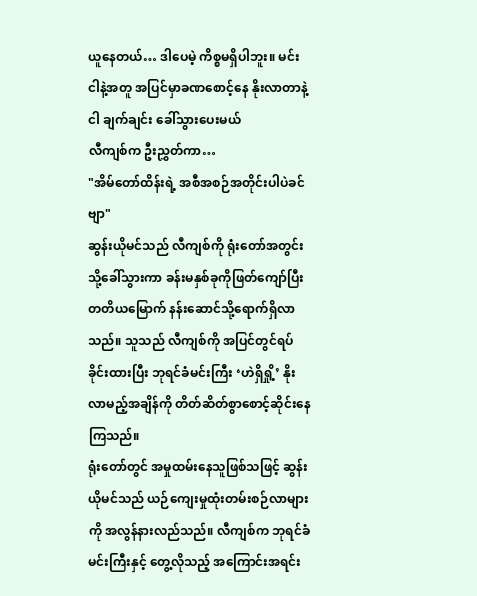ယူနေတယ်… ဒါပေမဲ့ ကိစ္စမရှိပါဘူး။ မင်း ငါနဲ့အတူ အပြင်မှာခဏစောင့်နေ နိုးလာတာနဲ့ ငါ ချက်ချင်း ခေါ်သွားပေးမယ်
လီကျစ်က ဦးညွှတ်ကာ…
"အိမ်တော်ထိန်းရဲ့ အစီအစဉ်အတိုင်းပါပဲခင်ဗျာ"
ဆွန်းယိုမင်သည် လီကျစ်ကို ရုံးတော်အတွင်းသို့ခေါ်သွားကာ ခန်းမနှစ်ခုကိုဖြတ်ကျော်ပြီး တတိယမြောက် နန်းဆောင်သို့ရောက်ရှိလာသည်။ သူသည် လီကျစ်ကို အပြင်တွင်ရပ်ခိုင်းထားပြီး ဘုရင်ခံမင်းကြီး ‘ဟဲရှိရှို့’ နိုးလာမည့်အချိန်ကို တိတ်ဆိတ်စွာစောင့်ဆိုင်းနေကြသည်။
ရုံးတော်တွင် အမှုထမ်းနေသူဖြစ်သဖြင့် ဆွန်းယိုမင်သည် ယဉ်ကျေးမှုထုံးတမ်းစဉ်လာများကို အလွန်နားလည်သည်။ လီကျစ်က ဘုရင်ခံမင်းကြီးနှင့် တွေ့လိုသည့် အကြောင်းအရင်း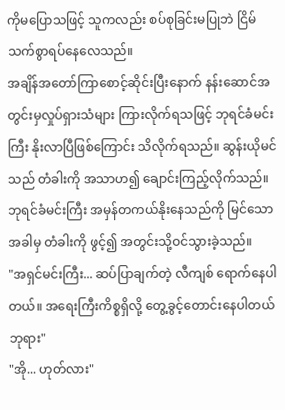ကိုမပြောသဖြင့် သူကလည်း စပ်စုခြင်းမပြုဘဲ ငြိမ်သက်စွာရပ်နေလေသည်။
အချိန်အတော်ကြာစောင့်ဆိုင်းပြီးနောက် နန်းဆောင်အတွင်းမှလှုပ်ရှားသံများ ကြားလိုက်ရသဖြင့် ဘုရင်ခံမင်းကြီး နိုးလာပြီဖြစ်ကြောင်း သိလိုက်ရသည်။ ဆွန်းယိုမင်သည် တံခါးကို အသာဟ၍ ချောင်းကြည့်လိုက်သည်။ ဘုရင်ခံမင်းကြီး အမှန်တကယ်နိုးနေသည်ကို မြင်သောအခါမှ တံခါးကို ဖွင့်၍ အတွင်းသို့ဝင်သွားခဲ့သည်။
"အရှင်မင်းကြီး... ဆပ်ပြာချက်တဲ့ လီကျစ် ရောက်နေပါတယ်။ အရေးကြီးကိစ္စရှိလို့ တွေ့ခွင့်တောင်းနေပါတယ် ဘုရား"
"အို... ဟုတ်လား"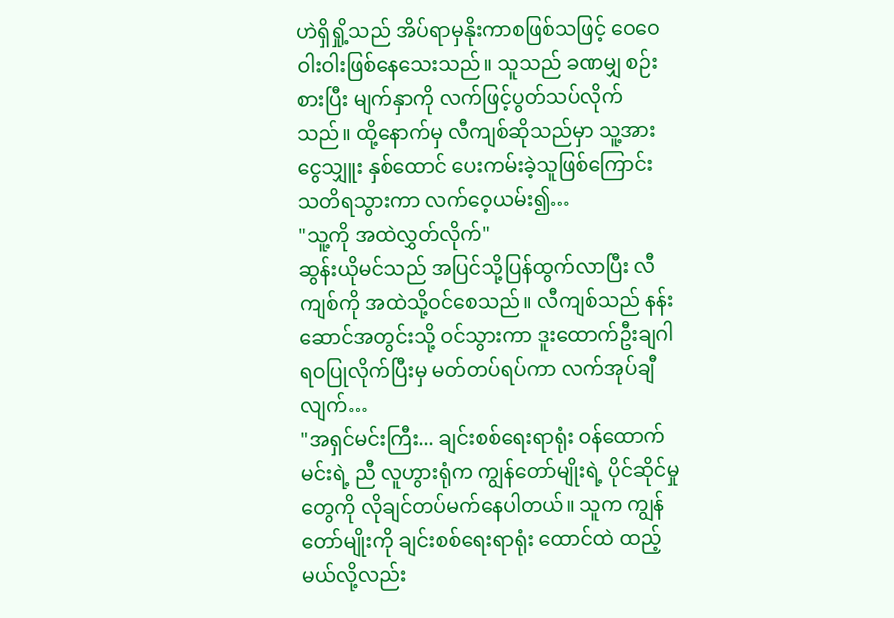ဟဲရှိရှို့သည် အိပ်ရာမှနိုးကာစဖြစ်သဖြင့် ဝေဝေဝါးဝါးဖြစ်နေသေးသည်။ သူသည် ခဏမျှ စဉ်းစားပြီး မျက်နှာကို လက်ဖြင့်ပွတ်သပ်လိုက်သည်။ ထို့နောက်မှ လီကျစ်ဆိုသည်မှာ သူ့အား ငွေသျှူး နှစ်ထောင် ပေးကမ်းခဲ့သူဖြစ်ကြောင်း သတိရသွားကာ လက်ဝေ့ယမ်း၍…
"သူ့ကို အထဲလွှတ်လိုက်"
ဆွန်းယိုမင်သည် အပြင်သို့ပြန်ထွက်လာပြီး လီကျစ်ကို အထဲသို့ဝင်စေသည်။ လီကျစ်သည် နန်းဆောင်အတွင်းသို့ ဝင်သွားကာ ဒူးထောက်ဦးချဂါရဝပြုလိုက်ပြီးမှ မတ်တပ်ရပ်ကာ လက်အုပ်ချီလျက်…
"အရှင်မင်းကြီး... ချင်းစစ်ရေးရာရုံး ဝန်ထောက်မင်းရဲ့ ညီ လူဟွားရုံက ကျွန်တော်မျိုးရဲ့ ပိုင်ဆိုင်မှုတွေကို လိုချင်တပ်မက်နေပါတယ်။ သူက ကျွန်တော်မျိုးကို ချင်းစစ်ရေးရာရုံး ထောင်ထဲ ထည့်မယ်လို့လည်း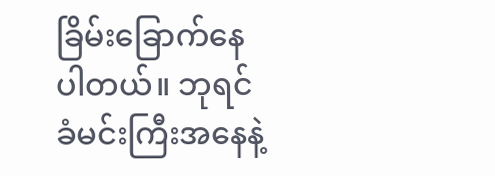ခြိမ်းခြောက်နေပါတယ်။ ဘုရင်ခံမင်းကြီးအနေနဲ့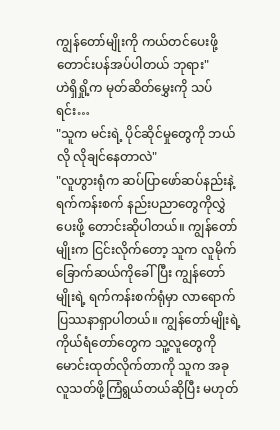ကျွန်တော်မျိုးကို ကယ်တင်ပေးဖို့ တောင်းပန်အပ်ပါတယ် ဘုရား"
ဟဲရှိရှို့က မုတ်ဆိတ်မွှေးကို သပ်ရင်း…
"သူက မင်းရဲ့ ပိုင်ဆိုင်မှုတွေကို ဘယ်လို လိုချင်နေတာလဲ"
"လူဟွားရုံက ဆပ်ပြာဖော်ဆပ်နည်းနဲ့ ရက်ကန်းစက် နည်းပညာတွေကိုလွှဲပေးဖို့ တောင်းဆိုပါတယ်။ ကျွန်တော်မျိုးက ငြင်းလိုက်တော့ သူက လူမိုက်ခြောက်ဆယ်ကိုခေါ်ပြီး ကျွန်တော်မျိုးရဲ့ ရက်ကန်းစက်ရုံမှာ လာရောက်ပြဿနာရှာပါတယ်။ ကျွန်တော်မျိုးရဲ့ ကိုယ်ရံတော်တွေက သူ့လူတွေကို မောင်းထုတ်လိုက်တာကို သူက အခု လူသတ်ဖို့ကြံရွယ်တယ်ဆိုပြီး မဟုတ်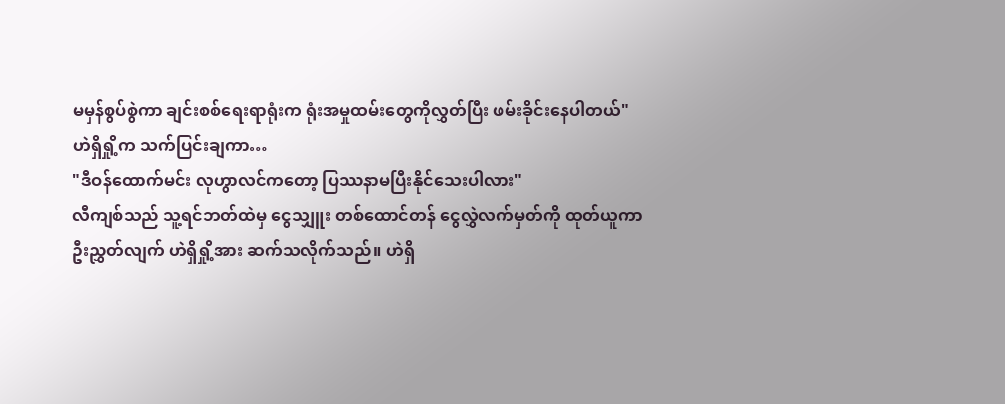မမှန်စွပ်စွဲကာ ချင်းစစ်ရေးရာရုံးက ရုံးအမှုထမ်းတွေကိုလွှတ်ပြီး ဖမ်းခိုင်းနေပါတယ်"
ဟဲရှိရှို့က သက်ပြင်းချကာ…
"ဒီဝန်ထောက်မင်း လုဟွာလင်ကတော့ ပြဿနာမပြီးနိုင်သေးပါလား"
လီကျစ်သည် သူ့ရင်ဘတ်ထဲမှ ငွေသျှူး တစ်ထောင်တန် ငွေလွှဲလက်မှတ်ကို ထုတ်ယူကာ ဦးညွှတ်လျက် ဟဲရှိရှို့အား ဆက်သလိုက်သည်။ ဟဲရှိ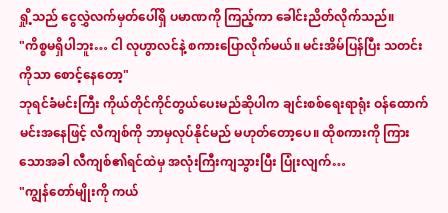ရှို့သည် ငွေလွှဲလက်မှတ်ပေါ်ရှိ ပမာဏကို ကြည့်ကာ ခေါင်းညိတ်လိုက်သည်။
"ကိစ္စမရှိပါဘူး… ငါ လုဟွာလင်နဲ့ စကားပြောလိုက်မယ်။ မင်းအိမ်ပြန်ပြီး သတင်းကိုသာ စောင့်နေတော့"
ဘုရင်ခံမင်းကြီး ကိုယ်တိုင်ကိုင်တွယ်ပေးမည်ဆိုပါက ချင်းစစ်ရေးရာရုံး ဝန်ထောက်မင်းအနေဖြင့် လီကျစ်ကို ဘာမှလုပ်နိုင်မည် မဟုတ်တော့ပေ။ ထိုစကားကို ကြားသောအခါ လီကျစ်၏ရင်ထဲမှ အလုံးကြီးကျသွားပြီး ပြုံးလျက်…
"ကျွန်တော်မျိုးကို ကယ်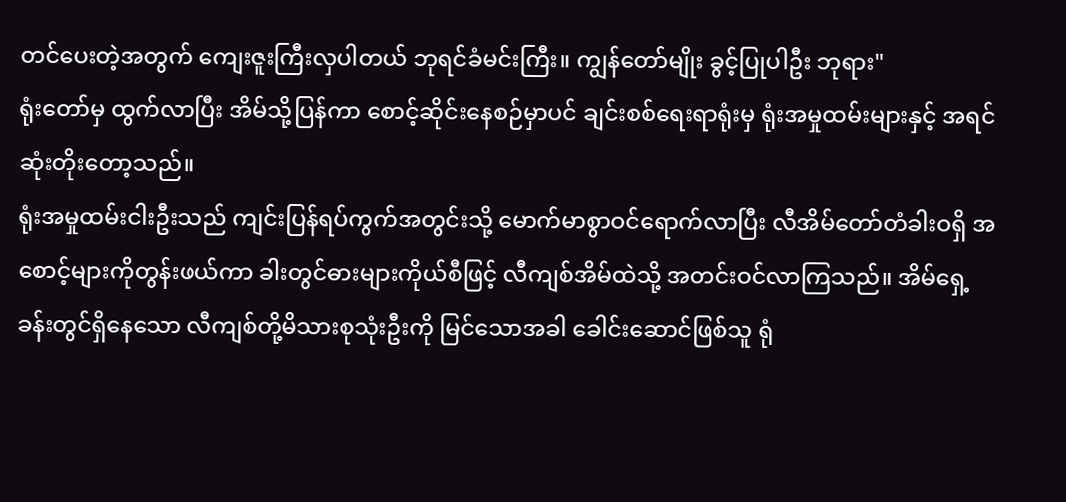တင်ပေးတဲ့အတွက် ကျေးဇူးကြီးလှပါတယ် ဘုရင်ခံမင်းကြီး။ ကျွန်တော်မျိုး ခွင့်ပြုပါဦး ဘုရား"
ရုံးတော်မှ ထွက်လာပြီး အိမ်သို့ပြန်ကာ စောင့်ဆိုင်းနေစဉ်မှာပင် ချင်းစစ်ရေးရာရုံးမှ ရုံးအမှုထမ်းများနှင့် အရင်ဆုံးတိုးတော့သည်။
ရုံးအမှုထမ်းငါးဦးသည် ကျင်းပြန်ရပ်ကွက်အတွင်းသို့ မောက်မာစွာဝင်ရောက်လာပြီး လီအိမ်တော်တံခါးဝရှိ အစောင့်များကိုတွန်းဖယ်ကာ ခါးတွင်ဓားများကိုယ်စီဖြင့် လီကျစ်အိမ်ထဲသို့ အတင်းဝင်လာကြသည်။ အိမ်ရှေ့ခန်းတွင်ရှိနေသော လီကျစ်တို့မိသားစုသုံးဦးကို မြင်သောအခါ ခေါင်းဆောင်ဖြစ်သူ ရုံ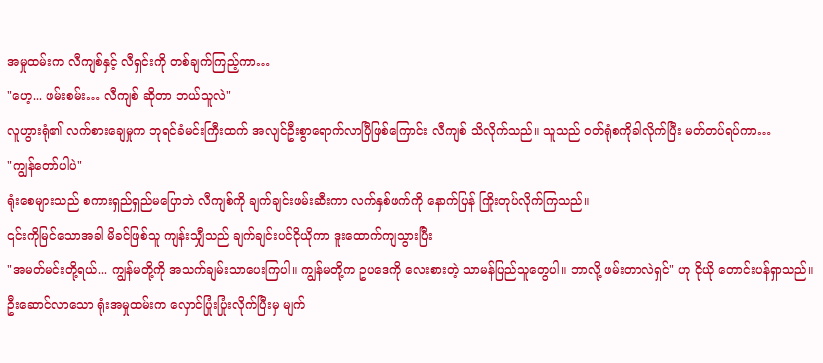အမှုထမ်းက လီကျစ်နှင့် လီရှင်းကို တစ်ချက်ကြည့်ကာ…
"ဟေ့... ဖမ်းစမ်း… လီကျစ် ဆိုတာ ဘယ်သူလဲ"
လူဟွားရုံ၏ လက်စားချေမှုက ဘုရင်ခံမင်းကြီးထက် အလျင်ဦးစွာရောက်လာပြီဖြစ်ကြောင်း လီကျစ် သိလိုက်သည်။ သူသည် ဝတ်ရုံစကိုခါလိုက်ပြီး မတ်တပ်ရပ်ကာ…
"ကျွန်တော်ပါပဲ"
ရုံးစေများသည် စကားရှည်ရှည်မပြောဘဲ လီကျစ်ကို ချက်ချင်းဖမ်းဆီးကာ လက်နှစ်ဖက်ကို နောက်ပြန် ကြိုးတုပ်လိုက်ကြသည်။
၎င်းကိုမြင်သောအခါ မိခင်ဖြစ်သူ ကျန်းသျှီသည် ချက်ချင်းပင်ငိုယိုကာ ဒူးထောက်ကျသွားပြီး
"အမတ်မင်းတို့ရယ်... ကျွန်မတို့ကို အသက်ချမ်းသာပေးကြပါ။ ကျွန်မတို့က ဥပဒေကို လေးစားတဲ့ သာမန်ပြည်သူတွေပါ။ ဘာလို့ ဖမ်းတာလဲရှင်" ဟု ငိုယို တောင်းပန်ရှာသည်။
ဦးဆောင်လာသော ရုံးအမှုထမ်းက လှောင်ပြုံးပြုံးလိုက်ပြီးမှ မျက်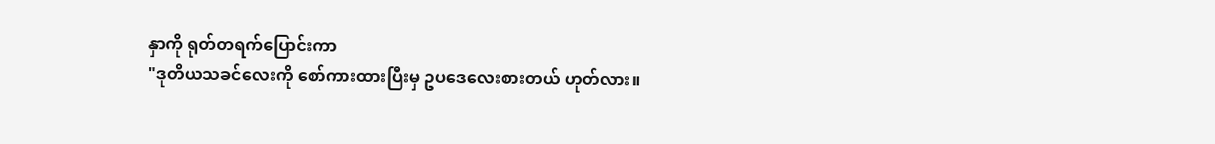နှာကို ရုတ်တရက်ပြောင်းကာ
"ဒုတိယသခင်လေးကို စော်ကားထားပြီးမှ ဥပဒေလေးစားတယ် ဟုတ်လား။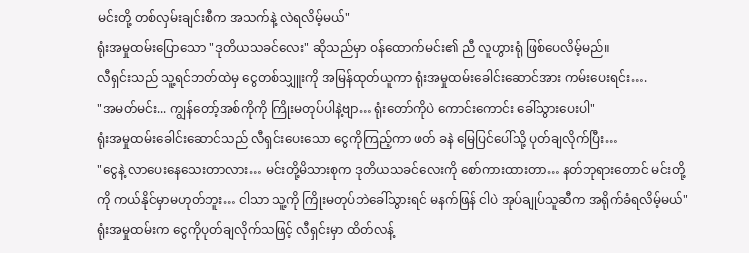မင်းတို့ တစ်လှမ်းချင်းစီက အသက်နဲ့ လဲရလိမ့်မယ်"
ရုံးအမှုထမ်းပြောသော "ဒုတိယသခင်လေး" ဆိုသည်မှာ ဝန်ထောက်မင်း၏ ညီ လူဟွားရုံ ဖြစ်ပေလိမ့်မည်။
လီရှင်းသည် သူ့ရင်ဘတ်ထဲမှ ငွေတစ်သျှူးကို အမြန်ထုတ်ယူကာ ရုံးအမှုထမ်းခေါင်းဆောင်အား ကမ်းပေးရင်း….
"အမတ်မင်း... ကျွန်တော့်အစ်ကိုကို ကြိုးမတုပ်ပါနဲ့ဗျာ… ရုံးတော်ကိုပဲ ကောင်းကောင်း ခေါ်သွားပေးပါ"
ရုံးအမှုထမ်းခေါင်းဆောင်သည် လီရှင်းပေးသော ငွေကိုကြည့်ကာ ဖတ် ခနဲ မြေပြင်ပေါ်သို့ ပုတ်ချလိုက်ပြီး…
"ငွေနဲ့ လာပေးနေသေးတာလား… မင်းတို့မိသားစုက ဒုတိယသခင်လေးကို စော်ကားထားတာ… နတ်ဘုရားတောင် မင်းတို့ကို ကယ်နိုင်မှာမဟုတ်ဘူး… ငါသာ သူ့ကို ကြိုးမတုပ်ဘဲခေါ်သွားရင် မနက်ဖြန် ငါပဲ အုပ်ချုပ်သူဆီက အရိုက်ခံရလိမ့်မယ်"
ရုံးအမှုထမ်းက ငွေကိုပုတ်ချလိုက်သဖြင့် လီရှင်းမှာ ထိတ်လန့်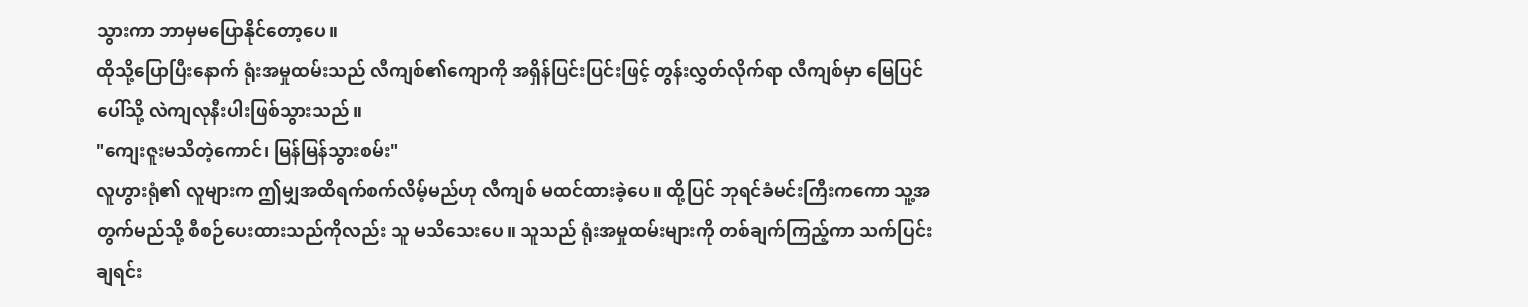သွားကာ ဘာမှမပြောနိုင်တော့ပေ။
ထိုသို့ပြောပြီးနောက် ရုံးအမှုထမ်းသည် လီကျစ်၏ကျောကို အရှိန်ပြင်းပြင်းဖြင့် တွန်းလွှတ်လိုက်ရာ လီကျစ်မှာ မြေပြင်ပေါ်သို့ လဲကျလုနီးပါးဖြစ်သွားသည်။
"ကျေးဇူးမသိတဲ့ကောင်၊ မြန်မြန်သွားစမ်း"
လူဟွားရုံ၏ လူများက ဤမျှအထိရက်စက်လိမ့်မည်ဟု လီကျစ် မထင်ထားခဲ့ပေ။ ထို့ပြင် ဘုရင်ခံမင်းကြီးကကော သူ့အတွက်မည်သို့ စီစဉ်ပေးထားသည်ကိုလည်း သူ မသိသေးပေ။ သူသည် ရုံးအမှုထမ်းများကို တစ်ချက်ကြည့်ကာ သက်ပြင်းချရင်း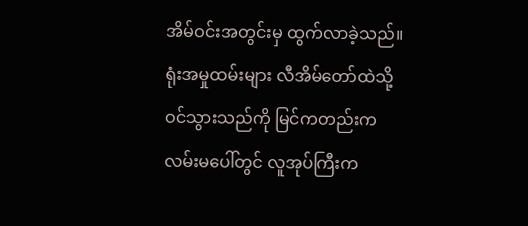အိမ်ဝင်းအတွင်းမှ ထွက်လာခဲ့သည်။
ရုံးအမှုထမ်းများ လီအိမ်တော်ထဲသို့ဝင်သွားသည်ကို မြင်ကတည်းက လမ်းမပေါ်တွင် လူအုပ်ကြီးက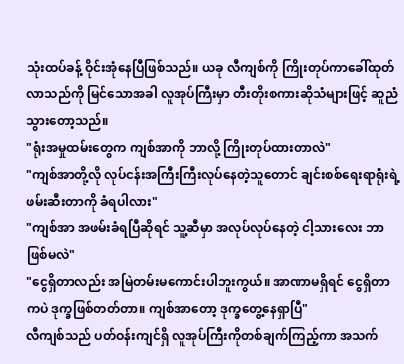သုံးထပ်ခန့် ဝိုင်းအုံနေပြီဖြစ်သည်။ ယခု လီကျစ်ကို ကြိုးတုပ်ကာခေါ်ထုတ်လာသည်ကို မြင်သောအခါ လူအုပ်ကြီးမှာ တီးတိုးစကားဆိုသံများဖြင့် ဆူညံသွားတော့သည်။
"ရုံးအမှုထမ်းတွေက ကျစ်အာကို ဘာလို့ ကြိုးတုပ်ထားတာလဲ"
"ကျစ်အာတို့လို လုပ်ငန်းအကြီးကြီးလုပ်နေတဲ့သူတောင် ချင်းစစ်ရေးရာရုံးရဲ့ ဖမ်းဆီးတာကို ခံရပါလား"
"ကျစ်အာ အဖမ်းခံရပြီဆိုရင် သူ့ဆီမှာ အလုပ်လုပ်နေတဲ့ ငါ့သားလေး ဘာဖြစ်မလဲ"
"ငွေရှိတာလည်း အမြဲတမ်းမကောင်းပါဘူးကွယ်။ အာဏာမရှိရင် ငွေရှိတာကပဲ ဒုက္ခဖြစ်တတ်တာ။ ကျစ်အာတော့ ဒုက္ခတွေ့နေရှာပြီ"
လီကျစ်သည် ပတ်ဝန်းကျင်ရှိ လူအုပ်ကြီးကိုတစ်ချက်ကြည့်ကာ အသက်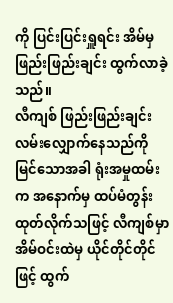ကို ပြင်းပြင်းရှူရင်း အိမ်မှ ဖြည်းဖြည်းချင်း ထွက်လာခဲ့သည်။
လီကျစ် ဖြည်းဖြည်းချင်း လမ်းလျှောက်နေသည်ကို မြင်သောအခါ ရုံးအမှုထမ်းက အနောက်မှ ထပ်မံတွန်းထုတ်လိုက်သဖြင့် လီကျစ်မှာ အိမ်ဝင်းထဲမှ ယိုင်တိုင်တိုင်ဖြင့် ထွက်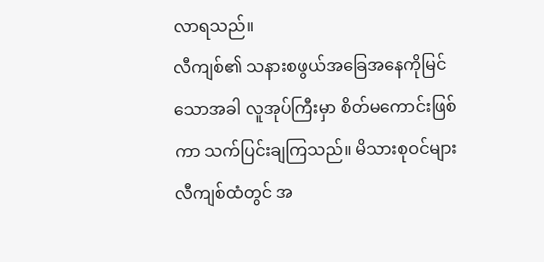လာရသည်။
လီကျစ်၏ သနားစဖွယ်အခြေအနေကိုမြင်သောအခါ လူအုပ်ကြီးမှာ စိတ်မကောင်းဖြစ်ကာ သက်ပြင်းချကြသည်။ မိသားစုဝင်များ လီကျစ်ထံတွင် အ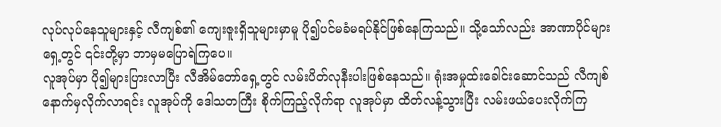လုပ်လုပ်နေသူများနှင့် လီကျစ်၏ ကျေးဇူးရှိသူများမှာမူ ပို၍ပင်မခံမရပ်နိုင်ဖြစ်နေကြသည်။ သို့သော်လည်း အာဏာပိုင်များရှေ့တွင် ၎င်းတို့မှာ ဘာမှမပြောရဲကြပေ။
လူအုပ်မှာ ပို၍များပြားလာပြီး လီအိမ်တော်ရှေ့တွင် လမ်းပိတ်လုနီးပါးဖြစ်နေသည်။ ရုံးအမှုထ်းခေါင်းဆောင်သည် လီကျစ်နောက်မှလိုက်လာရင်း လူအုပ်ကို ဒေါသတကြီး စိုက်ကြည့်လိုက်ရာ လူအုပ်မှာ ထိတ်လန့်သွားပြီး လမ်းဖယ်ပေးလိုက်ကြ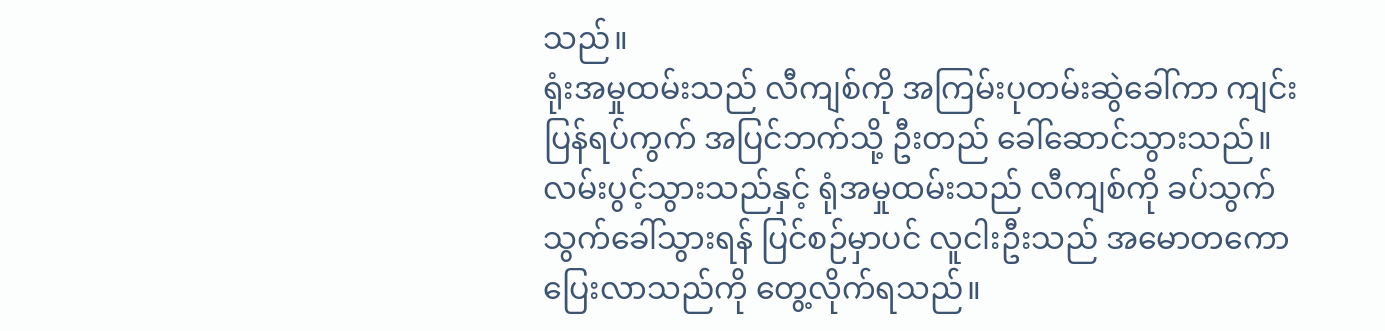သည်။
ရုံးအမှုထမ်းသည် လီကျစ်ကို အကြမ်းပုတမ်းဆွဲခေါ်ကာ ကျင်းပြန်ရပ်ကွက် အပြင်ဘက်သို့ ဦးတည် ခေါ်ဆောင်သွားသည်။
လမ်းပွင့်သွားသည်နှင့် ရုံအမှုထမ်းသည် လီကျစ်ကို ခပ်သွက်သွက်ခေါ်သွားရန် ပြင်စဉ်မှာပင် လူငါးဦးသည် အမောတကော ပြေးလာသည်ကို တွေ့လိုက်ရသည်။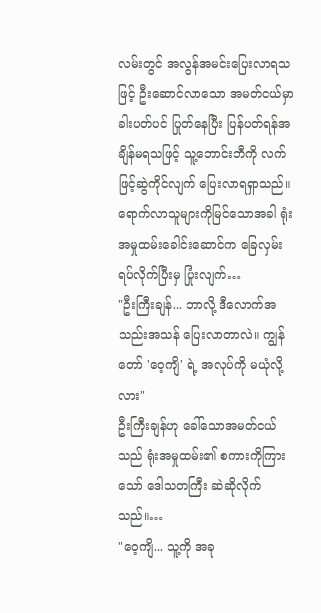လမ်းတွင် အလွန်အမင်းပြေးလာရသဖြင့် ဦးဆောင်လာသော အမတ်ငယ်မှာ ခါးပတ်ပင် ပြုတ်နေပြီး ပြန်ပတ်ရန်အချိန်မရသဖြင့် သူ့ဘောင်းဘီကို လက်ဖြင့်ဆွဲကိုင်လျက် ပြေးလာရရှာသည်။
ရောက်လာသူများကိုမြင်သောအခါ ရုံးအမှုထမ်းခေါင်းဆောင်က ခြေလှမ်းရပ်လိုက်ပြီးမှ ပြုံးလျက်…
"ဦးကြီးချန်... ဘာလို့ ဒီလောက်အသည်းအသန် ပြေးလာတာလဲ။ ကျွန်တော် 'ဝေ့ကျိ' ရဲ့ အလုပ်ကို မယုံလို့လား"
ဦးကြီးချန်ဟု ခေါ်သောအမတ်ငယ်သည် ရုံးအမှုထမ်း၏ စကားကိုကြားသော် ဒေါသတကြီး ဆဲဆိုလိုက်သည်။…
"ဝေ့ကျိ... သူ့ကို အခု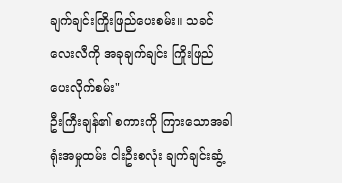ချက်ချင်းကြိုးဖြည်ပေးစမ်း။ သခင်လေးလီကို အခုချက်ချင်း ကြိုးဖြည်ပေးလိုက်စမ်း"
ဦးကြီးချန်၏ စကားကို ကြားသောအခါ ရုံးအမှုထမ်း ငါးဦးစလုံး ချက်ချင်းဆွံ့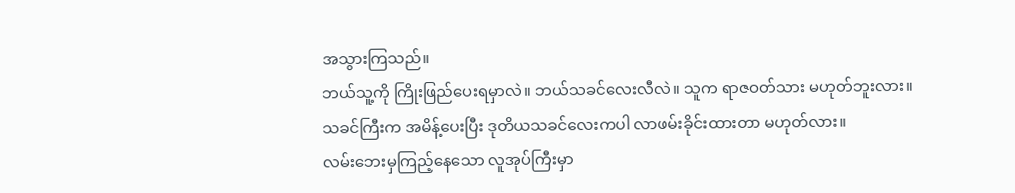အသွားကြသည်။
ဘယ်သူ့ကို ကြိုးဖြည်ပေးရမှာလဲ။ ဘယ်သခင်လေးလီလဲ။ သူက ရာဇဝတ်သား မဟုတ်ဘူးလား။
သခင်ကြီးက အမိန့်ပေးပြီး ဒုတိယသခင်လေးကပါ လာဖမ်းခိုင်းထားတာ မဟုတ်လား။
လမ်းဘေးမှကြည့်နေသော လူအုပ်ကြီးမှာ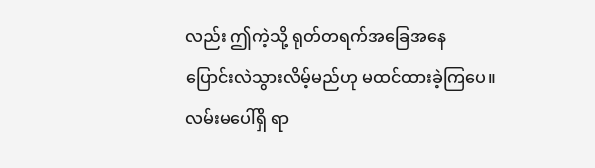လည်း ဤကဲ့သို့ ရုတ်တရက်အခြေအနေ ပြောင်းလဲသွားလိမ့်မည်ဟု မထင်ထားခဲ့ကြပေ။ လမ်းမပေါ်ရှိ ရာ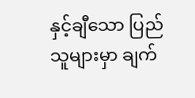နှင့်ချီသော ပြည်သူများမှာ ချက်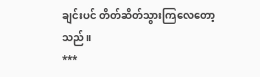ချင်းပင် တိတ်ဆိတ်သွားကြလေတော့သည်။
***